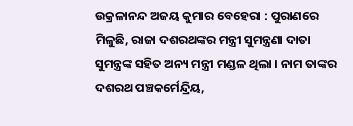ଉକ୍ରଳାନନ୍ଦ ଅଜୟ କୁମାର ବେହେରା : ପୁରାଣରେ ମିଳୁଛି, ରାଜା ଦଶରଥଙ୍କର ମନ୍ତ୍ରୀ ସୁମନ୍ତ୍ରଣା ଦାତା ସୁମନ୍ତ୍ରଙ୍କ ସହିତ ଅନ୍ୟ ମନ୍ତ୍ରୀ ମଣ୍ଡଳ ଥିଲା । ନାମ ତାଙ୍କର ଦଶରଥ ପଞ୍ଚକର୍ମେନ୍ଦ୍ରିୟ,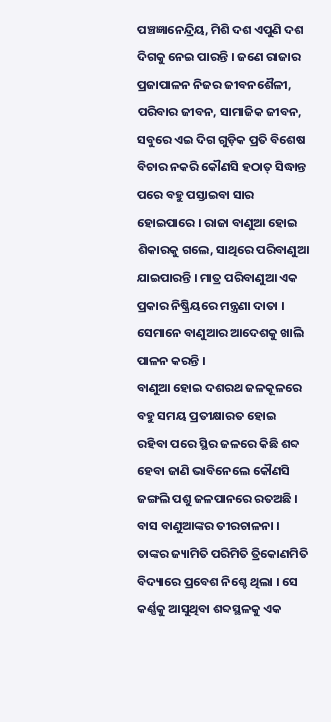ପଞ୍ଚଜ୍ଞାନେନ୍ଦ୍ରିୟ, ମିଶି ଦଶ ଏପୁଣି ଦଶ ଦିଗକୁ ନେଇ ପାରନ୍ତି । ଜଣେ ରାଜାର ପ୍ରଜାପାଳନ ନିଜର ଜୀବନଶୈଳୀ, ପରିବାର ଜୀବନ, ସାମାଜିକ ଜୀବନ, ସବୁରେ ଏଇ ଦିଗ ଗୁଡ଼ିକ ପ୍ରତି ବିଶେଷ ବିଚାର ନକରି କୌଣସି ହଠାତ୍ ସିଦ୍ଧାନ୍ତ ପରେ ବହୁ ପସ୍ତାଇବା ସାର ହୋଇପାରେ । ରାଜା ବାଣୁଆ ହୋଇ ଶିକାରକୁ ଗଲେ, ସାଥିରେ ପରିବାଣୁଆ ଯାଇପାରନ୍ତି । ମାତ୍ର ପରିବାଣୁଆ ଏକ ପ୍ରକାର ନିଷ୍କ୍ରିୟରେ ମନ୍ତ୍ରଣା ଦାତା । ସେମାନେ ବାଣୁଆର ଆଦେଶକୁ ଖାଲି ପାଳନ କରନ୍ତି ।
ବାଣୁଆ ହୋଇ ଦଶରଥ ଜଳକୂଳରେ ବହୁ ସମୟ ପ୍ରତୀକ୍ଷାରତ ହୋଇ ରହିବା ପରେ ସ୍ଥିର ଜଳରେ କିଛି ଶବ୍ଦ ହେବା ଜାଣି ଭାବିନେଲେ କୌଣସି ଜଙ୍ଗଲି ପଶୁ ଜଳପାନରେ ରତଅଛି । ବାସ ବାଣୁଆଙ୍କର ତୀରଚାଳନା । ତାଙ୍କର ଜ୍ୟାମିତି ପରିମିତି ତ୍ରିକୋଣମିତି ବିଦ୍ୟାରେ ପ୍ରବେଶ ନିଶ୍ଚେ ଥିଲା । ସେ କର୍ଣ୍ଣକୁ ଆସୁଥିବା ଶବ୍ଦସ୍ଥଳକୁ ଏକ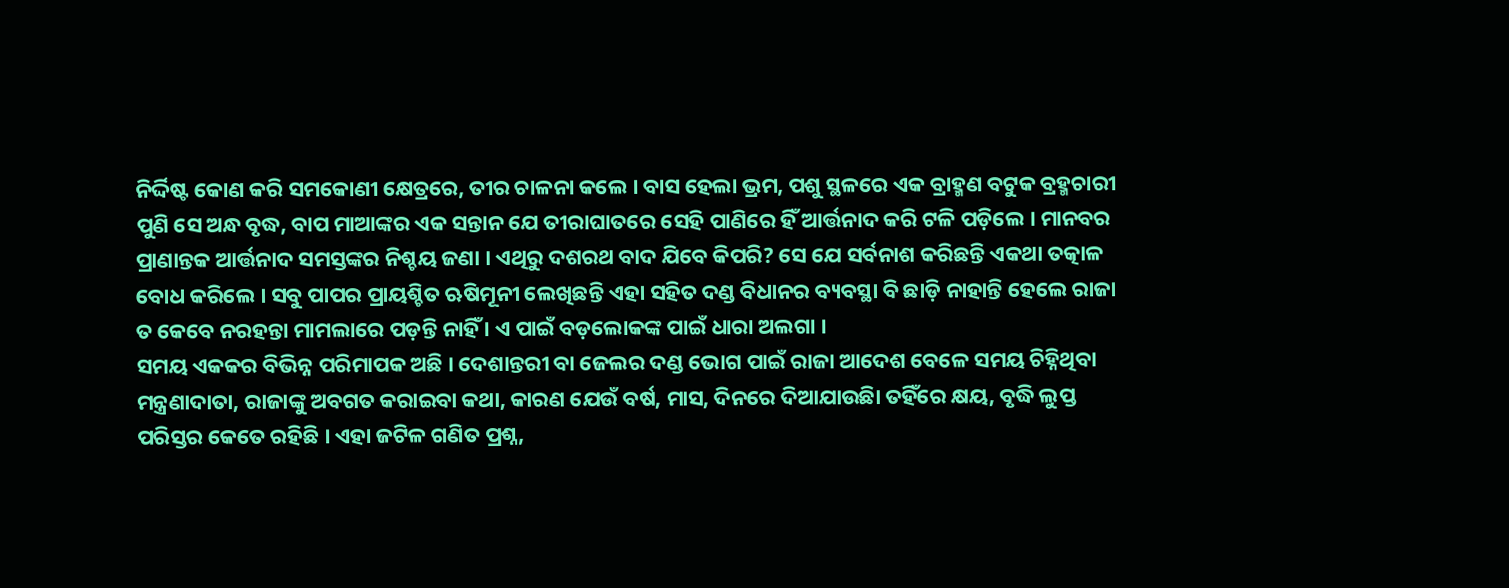ନିର୍ଦ୍ଦିଷ୍ଟ କୋଣ କରି ସମକୋଣୀ କ୍ଷେତ୍ରରେ, ତୀର ଚାଳନା କଲେ । ବାସ ହେଲା ଭ୍ରମ, ପଶୁ ସ୍ଥଳରେ ଏକ ବ୍ରାହ୍ମଣ ବଟୁକ ବ୍ରହ୍ମଚାରୀ ପୁଣି ସେ ଅନ୍ଧ ବୃଦ୍ଧ, ବାପ ମାଆଙ୍କର ଏକ ସନ୍ତାନ ଯେ ତୀରାଘାତରେ ସେହି ପାଣିରେ ହିଁ ଆର୍ତ୍ତନାଦ କରି ଟଳି ପଡ଼ିଲେ । ମାନବର ପ୍ରାଣାନ୍ତକ ଆର୍ତ୍ତନାଦ ସମସ୍ତଙ୍କର ନିଶ୍ଚୟ ଜଣା । ଏଥିରୁ ଦଶରଥ ବାଦ ଯିବେ କିପରି? ସେ ଯେ ସର୍ବନାଶ କରିଛନ୍ତି ଏକଥା ତତ୍କାଳ ବୋଧ କରିଲେ । ସବୁ ପାପର ପ୍ରାୟଶ୍ଚିତ ଋଷିମୂନୀ ଲେଖିଛନ୍ତି ଏହା ସହିତ ଦଣ୍ଡ ବିଧାନର ବ୍ୟବସ୍ଥା ବି ଛାଡ଼ି ନାହାନ୍ତି ହେଲେ ରାଜା ତ କେବେ ନରହନ୍ତା ମାମଲାରେ ପଡ଼ନ୍ତି ନାହିଁ । ଏ ପାଇଁ ବଡ଼ଲୋକଙ୍କ ପାଇଁ ଧାରା ଅଲଗା ।
ସମୟ ଏକକର ବିଭିନ୍ନ ପରିମାପକ ଅଛି । ଦେଶାନ୍ତରୀ ବା ଜେଲର ଦଣ୍ଡ ଭୋଗ ପାଇଁ ରାଜା ଆଦେଶ ବେଳେ ସମୟ ଚିହ୍ନିଥିବା ମନ୍ତ୍ରଣାଦାତା, ରାଜାଙ୍କୁ ଅବଗତ କରାଇବା କଥା, କାରଣ ଯେଉଁ ବର୍ଷ, ମାସ, ଦିନରେ ଦିଆଯାଉଛିା ତହିଁରେ କ୍ଷୟ, ବୃଦ୍ଧି ଲୁପ୍ତ ପରିସ୍ତର କେତେ ରହିଛି । ଏହା ଜଟିଳ ଗଣିତ ପ୍ରଶ୍ନ,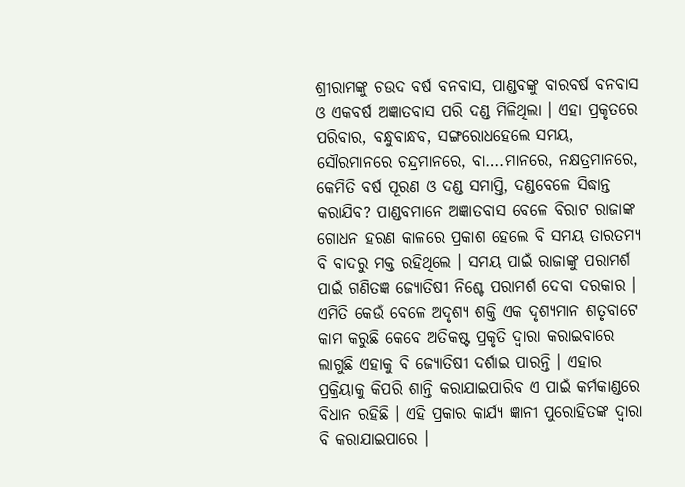ଶ୍ରୀରାମଙ୍କୁ ଚଉଦ ବର୍ଷ ବନବାସ, ପାଣ୍ଡବଙ୍କୁ ବାରବର୍ଷ ବନବାସ ଓ ଏକବର୍ଷ ଅଜ୍ଞାତବାସ ପରି ଦଣ୍ଡ ମିଳିଥିଲା । ଏହା ପ୍ରକୃତରେ ପରିବାର, ବନ୍ଧୁବାନ୍ଧବ, ସଙ୍ଗରୋଧହେଲେ ସମୟ, ସୌରମାନରେ ଚନ୍ଦ୍ରମାନରେ, ବା….ମାନରେ, ନକ୍ଷତ୍ରମାନରେ, କେମିତି ବର୍ଷ ପୂରଣ ଓ ଦଣ୍ଡ ସମାପ୍ତି, ଦଣ୍ଡବେଳେ ସିଦ୍ଧାନ୍ତ କରାଯିବ? ପାଣ୍ଡବମାନେ ଅଜ୍ଞାତବାସ ବେଳେ ବିରାଟ ରାଜାଙ୍କ ଗୋଧନ ହରଣ କାଳରେ ପ୍ରକାଶ ହେଲେ ବି ସମୟ ତାରତମ୍ୟ ବି ବାଦରୁ ମକ୍ତ ରହିଥିଲେ । ସମୟ ପାଇଁ ରାଜାଙ୍କୁ ପରାମର୍ଶ ପାଇଁ ଗଣିତଜ୍ଞ ଜ୍ୟୋତିଷୀ ନିଶ୍ଚେ ପରାମର୍ଶ ଦେବା ଦରକାର । ଏମିତି କେଉଁ ବେଳେ ଅଦୃଶ୍ୟ ଶକ୍ତି ଏକ ଦୃଶ୍ୟମାନ ଶତୃବାଟେ କାମ କରୁଛି କେବେ ଅତିକଷ୍ଟ ପ୍ରକୃତି ଦ୍ୱାରା କରାଇବାରେ ଲାଗୁଛି ଏହାକୁ ବି ଜ୍ୟୋତିଷୀ ଦର୍ଶାଇ ପାରନ୍ତି । ଏହାର ପ୍ରକ୍ରିୟାକୁ କିପରି ଶାନ୍ତି କରାଯାଇପାରିବ ଏ ପାଇଁ କର୍ମକାଣ୍ଡରେ ବିଧାନ ରହିଛି । ଏହି ପ୍ରକାର କାର୍ଯ୍ୟ ଜ୍ଞାନୀ ପୁରୋହିତଙ୍କ ଦ୍ୱାରା ବି କରାଯାଇପାରେ ।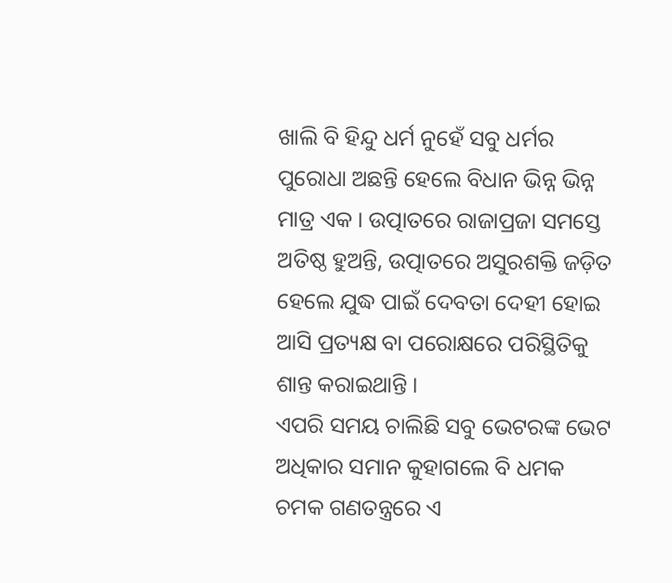ଖାଲି ବି ହିନ୍ଦୁ ଧର୍ମ ନୁହେଁ ସବୁ ଧର୍ମର ପୁରୋଧା ଅଛନ୍ତି ହେଲେ ବିଧାନ ଭିନ୍ନ ଭିନ୍ନ ମାତ୍ର ଏକ । ଉତ୍ପାତରେ ରାଜାପ୍ରଜା ସମସ୍ତେ ଅତିଷ୍ଠ ହୁଅନ୍ତି, ଉତ୍ପାତରେ ଅସୁରଶକ୍ତି ଜଡ଼ିତ ହେଲେ ଯୁଦ୍ଧ ପାଇଁ ଦେବତା ଦେହୀ ହୋଇ ଆସି ପ୍ରତ୍ୟକ୍ଷ ବା ପରୋକ୍ଷରେ ପରିସ୍ଥିତିକୁ ଶାନ୍ତ କରାଇଥାନ୍ତି ।
ଏପରି ସମୟ ଚାଲିଛି ସବୁ ଭେଟରଙ୍କ ଭେଟ ଅଧିକାର ସମାନ କୁହାଗଲେ ବି ଧମକ ଚମକ ଗଣତନ୍ତ୍ରରେ ଏ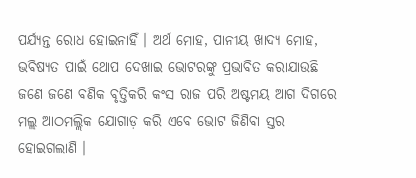ପର୍ଯ୍ୟନ୍ତ ରୋଧ ହୋଇନାହିଁ । ଅର୍ଥ ମୋହ, ପାନୀୟ ଖାଦ୍ୟ ମୋହ, ଭବିଷ୍ୟତ ପାଇଁ ଥୋପ ଦେଖାଇ ଭୋଟରଙ୍କୁ ପ୍ରଭାବିତ କରାଯାଉଛି ଜଣେ ଜଣେ ବଣିକ ବୃତ୍ତିକରି କଂସ ରାଜ ପରି ଅଷ୍ଟମୟ ଆଗ ଦିଗରେ ମଲ୍ଲ ଆଠମଲ୍ଲିକ ଯୋଗାଡ଼ କରି ଏବେ ଭୋଟ ଜିଣିବା ସ୍ତର ହୋଇଗଲାଣି ।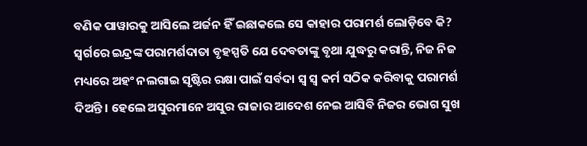ବଣିକ ପାୱାରକୁ ଆସିଲେ ଅର୍ଜନ ହିଁ ଇଛାକଲେ ସେ କାହାର ପରାମର୍ଶ ଲୋଡ଼ିବେ କି? ସ୍ୱର୍ଗରେ ଇନ୍ଦ୍ରଙ୍କ ପରାମର୍ଶଦାତା ବୃହସ୍ପତି ଯେ ଦେବତାଙ୍କୁ ବୃଥା ଯୁଦ୍ଧରୁ କରାନ୍ତି, ନିଜ ନିଜ ମଧ୍ୟରେ ଅହଂ ନଲଗାଇ ସୃଷ୍ଟିର ରକ୍ଷା ପାଇଁ ସର୍ବଦା ସ୍ୱ ସ୍ୱ କର୍ମ ସଠିକ କରିବାକୁ ପରାମର୍ଶ ଦିଅନ୍ତି । ହେଲେ ଅସୁରମାନେ ଅସୁର ରାଜାର ଆଦେଶ ନେଇ ଆସିବି ନିଜର ଭୋଗ ସୁଖ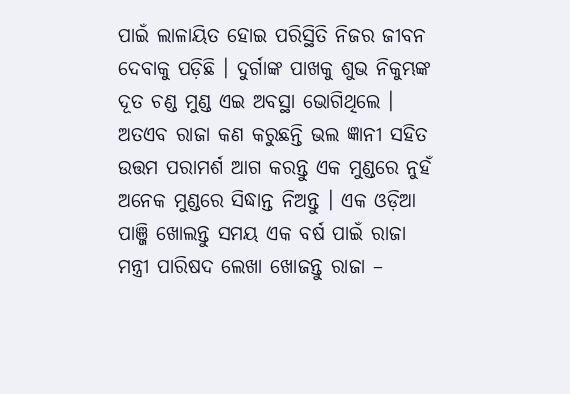ପାଇଁ ଲାଳାୟିତ ହୋଇ ପରିସ୍ଥିତି ନିଜର ଜୀବନ ଦେବାକୁ ପଡ଼ିଛି । ଦୁର୍ଗାଙ୍କ ପାଖକୁ ଶୁଭ ନିକୁମ୍ଭଙ୍କ ଦୂତ ଚଣ୍ଡ ମୁଣ୍ଡ ଏଇ ଅବସ୍ଥା ଭୋଗିଥିଲେ ।
ଅତଏବ ରାଜା କଣ କରୁଛନ୍ତି ଭଲ ଜ୍ଞାନୀ ସହିତ ଉତ୍ତମ ପରାମର୍ଶ ଆଗ କରନ୍ତୁ ଏକ ମୁଣ୍ଡରେ ନୁହଁ ଅନେକ ମୁଣ୍ଡରେ ସିଦ୍ଧାନ୍ତ ନିଅନ୍ତୁ । ଏକ ଓଡ଼ିଆ ପାଞ୍ଜି ଖୋଲନ୍ତୁ ସମୟ ଏକ ବର୍ଷ ପାଇଁ ରାଜା ମନ୍ତ୍ରୀ ପାରିଷଦ ଲେଖା ଖୋଜନ୍ତୁ ରାଜା –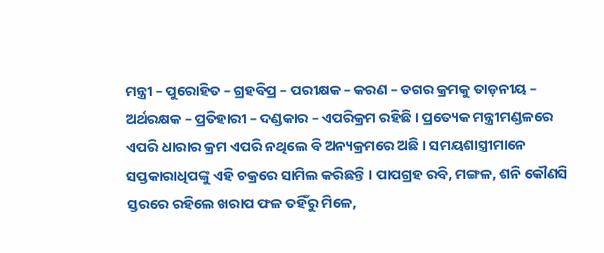ମନ୍ତ୍ରୀ – ପୁରୋହିତ – ଗ୍ରହବିପ୍ର – ପରୀକ୍ଷକ – କରଣ – ଡଗର କ୍ରମକୁ ତାଡ଼ନୀୟ – ଅର୍ଥରକ୍ଷକ – ପ୍ରତିହାରୀ – ଦଣ୍ଡକାର – ଏପରିକ୍ରମ ରହିଛି । ପ୍ରତ୍ୟେକ ମନ୍ତ୍ରୀମଣ୍ଡଳରେ ଏପରି ଧାରାର କ୍ରମ ଏପରି ନଥିଲେ ବି ଅନ୍ୟକ୍ରମରେ ଅଛି । ସମୟଶାସ୍ତ୍ରୀମାନେ ସପ୍ତକାରାଧିପଙ୍କୁ ଏହି ଚକ୍ରରେ ସାମିଲ କରିଛନ୍ତି । ପାପଗ୍ରହ ରବି, ମଙ୍ଗଳ, ଶନି କୌଣସି ସ୍ତରରେ ରହିଲେ ଖରାପ ଫଳ ତହିଁରୁ ମିଳେ,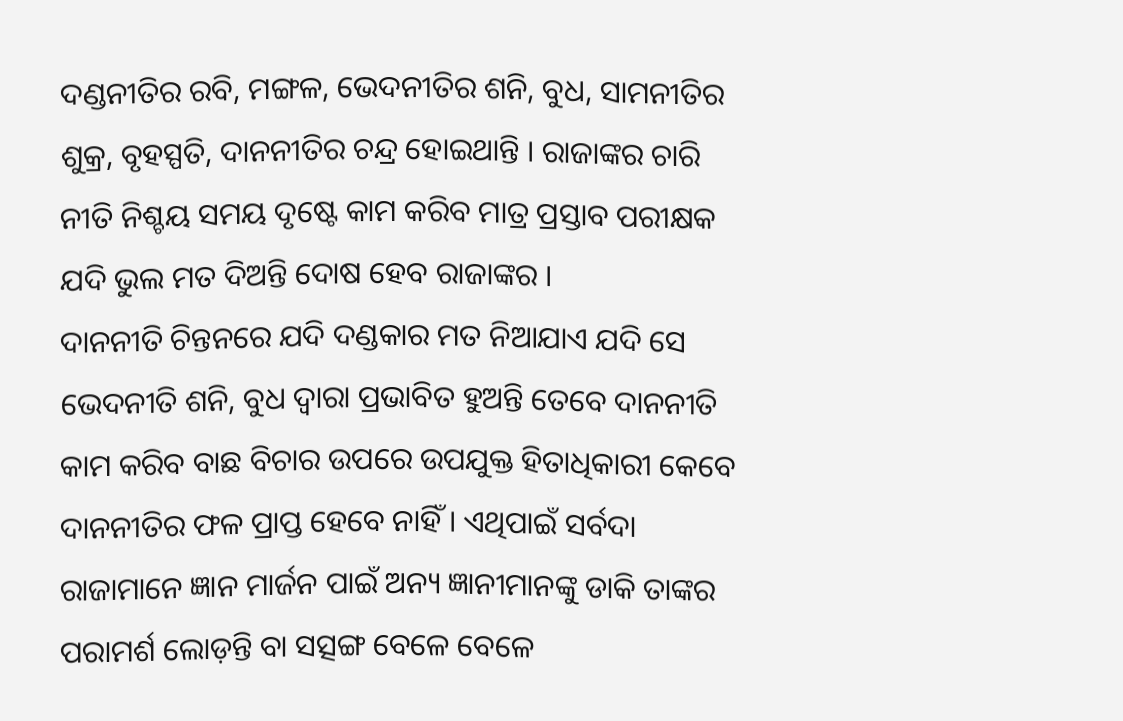ଦଣ୍ଡନୀତିର ରବି, ମଙ୍ଗଳ, ଭେଦନୀତିର ଶନି, ବୁଧ, ସାମନୀତିର ଶୁକ୍ର, ବୃହସ୍ପତି, ଦାନନୀତିର ଚନ୍ଦ୍ର ହୋଇଥାନ୍ତି । ରାଜାଙ୍କର ଚାରି ନୀତି ନିଶ୍ଚୟ ସମୟ ଦୃଷ୍ଟେ କାମ କରିବ ମାତ୍ର ପ୍ରସ୍ତାବ ପରୀକ୍ଷକ ଯଦି ଭୁଲ ମତ ଦିଅନ୍ତି ଦୋଷ ହେବ ରାଜାଙ୍କର ।
ଦାନନୀତି ଚିନ୍ତନରେ ଯଦି ଦଣ୍ଡକାର ମତ ନିଆଯାଏ ଯଦି ସେ ଭେଦନୀତି ଶନି, ବୁଧ ଦ୍ୱାରା ପ୍ରଭାବିତ ହୁଅନ୍ତି ତେବେ ଦାନନୀତି କାମ କରିବ ବାଛ ବିଚାର ଉପରେ ଉପଯୁକ୍ତ ହିତାଧିକାରୀ କେବେ ଦାନନୀତିର ଫଳ ପ୍ରାପ୍ତ ହେବେ ନାହିଁ । ଏଥିପାଇଁ ସର୍ବଦା ରାଜାମାନେ ଜ୍ଞାନ ମାର୍ଜନ ପାଇଁ ଅନ୍ୟ ଜ୍ଞାନୀମାନଙ୍କୁ ଡାକି ତାଙ୍କର ପରାମର୍ଶ ଲୋଡ଼ନ୍ତି ବା ସତ୍ସଙ୍ଗ ବେଳେ ବେଳେ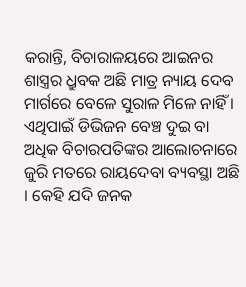କରାନ୍ତି, ବିଚାରାଳୟରେ ଆଇନର ଶାସ୍ତ୍ରର ଧ୍ରୁବକ ଅଛି ମାତ୍ର ନ୍ୟାୟ ଦେବ ମାର୍ଗରେ ବେଳେ ସୁରାଳ ମିଳେ ନାହିଁ । ଏଥିପାଇଁ ଡିଭିଜନ ବେଞ୍ଚ ଦୁଇ ବା ଅଧିକ ବିଚାରପତିଙ୍କର ଆଲୋଚନାରେ ଜୁରି ମତରେ ରାୟଦେବା ବ୍ୟବସ୍ଥା ଅଛି । କେହି ଯଦି ଜନକ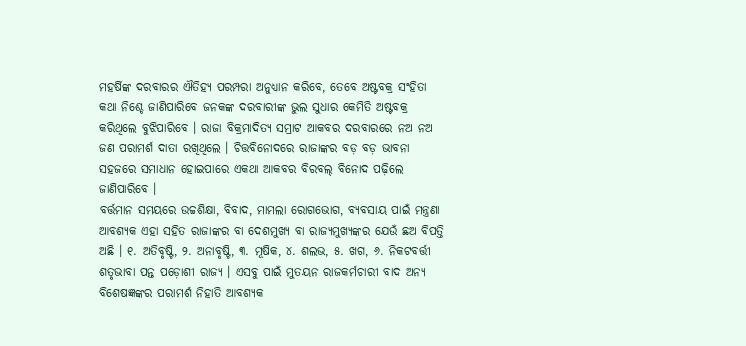ମହର୍ଷିଙ୍କ ଦରବାରର ଐତିହ୍ୟ ପରମ୍ପରା ଅନୁଧ୍ୟାନ କରିବେ, ତେବେ ଅଷ୍ଟବକ୍ର ସଂହିତା କଥା ନିଶ୍ଚେ ଜାଣିପାରିବେ ଜନକଙ୍କ ଦରବାରୀଙ୍କ ଭୁଲ ସୁଧାର କେମିତି ଅଷ୍ଟବକ୍ର କରିଥିଲେ ବୁଝିପାରିବେ । ରାଜା ବିକ୍ରମାଦିତ୍ୟ ସମ୍ରାଟ ଆକବର ଦରବାରରେ ନଅ ନଅ ଜଣ ପରାମର୍ଶ ଦାତା ରଖିଥିଲେ । ଚିତ୍ତବିନୋଦରେ ରାଜାଙ୍କର ବଡ଼ ବଡ଼ ଭାବନା ସହଜରେ ସମାଧାନ ହୋଇପାରେ ଏକଥା ଆକବର ବିରବଲ୍ ବିନୋଦ ପଢ଼ିଲେ ଜାଣିପାରିବେ ।
ବର୍ତ୍ତମାନ ସମୟରେ ଉଚ୍ଚଶିକ୍ଷା, ବିବାଦ, ମାମଲା ରୋଗଭୋଗ, ବ୍ୟବସାୟ ପାଇଁ ମନ୍ତ୍ରଣା ଆବଶ୍ୟକ ଏହା ସହିତ ରାଜାଙ୍କର ବା ଦେଶମୁଖ୍ୟ ବା ରାଜ୍ୟମୁଖ୍ୟଙ୍କର ଯେଉଁ ଛଅ ବିପତ୍ତି ଅଛି । ୧. ଅତିବୃଷ୍ଟି, ୨. ଅନାବୃଷ୍ଟି, ୩. ମୂଷିକ, ୪. ଶଲଭ, ୫. ଖଗ, ୬. ନିକଟବର୍ତ୍ତୀ ଶତୃଭାବା ପନ୍ତ ପଡ଼ୋଶୀ ରାଜ୍ୟ । ଏସବୁ ପାଇଁ ମୁତୟନ ରାଜକର୍ମଚାରୀ ବାଦ ଅନ୍ୟ ବିଶେଷଜ୍ଞଙ୍କର ପରାମର୍ଶ ନିହାତି ଆବଶ୍ୟକ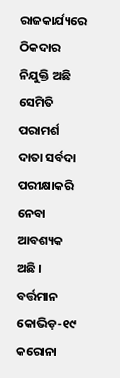ରାଜକାର୍ଯ୍ୟରେ ଠିକଦାର ନିଯୁକ୍ତି ଅଛି ସେମିତି ପରାମର୍ଶ ଦାତା ସର୍ବଦା ପରୀକ୍ଷାକରି ନେବା ଆବଶ୍ୟକ ଅଛି । ବର୍ତ୍ତମାନ କୋଭିଡ଼-୧୯ କରୋନା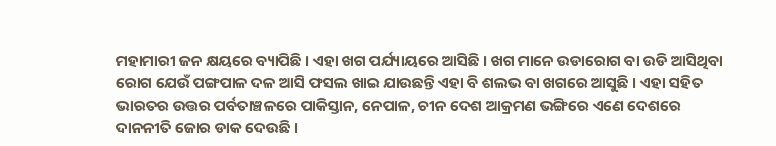ମହାମାରୀ ଜନ କ୍ଷୟରେ ବ୍ୟାପିଛି । ଏହା ଖଗ ପର୍ଯ୍ୟାୟରେ ଆସିଛି । ଖଗ ମାନେ ଉଡାରୋଗ ବା ଉଡି ଆସିଥିବା ରୋଗ ଯେଉଁ ପଙ୍ଗପାଳ ଦଳ ଆସି ଫସଲ ଖାଇ ଯାଉଛନ୍ତି ଏହା ବି ଶଲଭ ବା ଖଗରେ ଆସୁଛି । ଏହା ସହିତ ଭାରତର ଉତ୍ତର ପର୍ବତାଞ୍ଚଳରେ ପାକିସ୍ତାନ, ନେପାଳ, ଚୀନ ଦେଶ ଆକ୍ରମଣ ଭଙ୍ଗିରେ ଏଣେ ଦେଶରେ ଦାନନୀତି ଜୋର ଡାକ ଦେଉଛି ।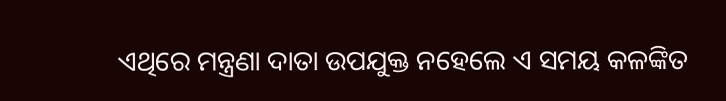ଏଥିରେ ମନ୍ତ୍ରଣା ଦାତା ଉପଯୁକ୍ତ ନହେଲେ ଏ ସମୟ କଳଙ୍କିତ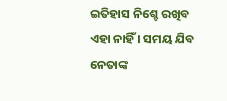ଇତିହାସ ନିଶ୍ଚେ ରଖିବ ଏହା ନାହିଁ । ସମୟ ଯିବ ନେତାଙ୍କ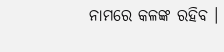ନାମରେ କଳଙ୍କ ରହିବ ।